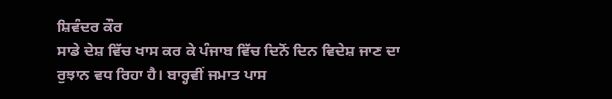ਸ਼ਿਵੰਦਰ ਕੌਰ
ਸਾਡੇ ਦੇਸ਼ ਵਿੱਚ ਖਾਸ ਕਰ ਕੇ ਪੰਜਾਬ ਵਿੱਚ ਦਿਨੋਂ ਦਿਨ ਵਿਦੇਸ਼ ਜਾਣ ਦਾ ਰੁਝਾਨ ਵਧ ਰਿਹਾ ਹੈ। ਬਾਰ੍ਹਵੀਂ ਜਮਾਤ ਪਾਸ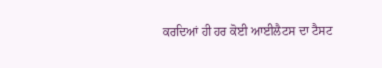ਕਰਦਿਆਂ ਹੀ ਹਰ ਕੋਈ ਆਈਲੈਟਸ ਦਾ ਟੈਸਟ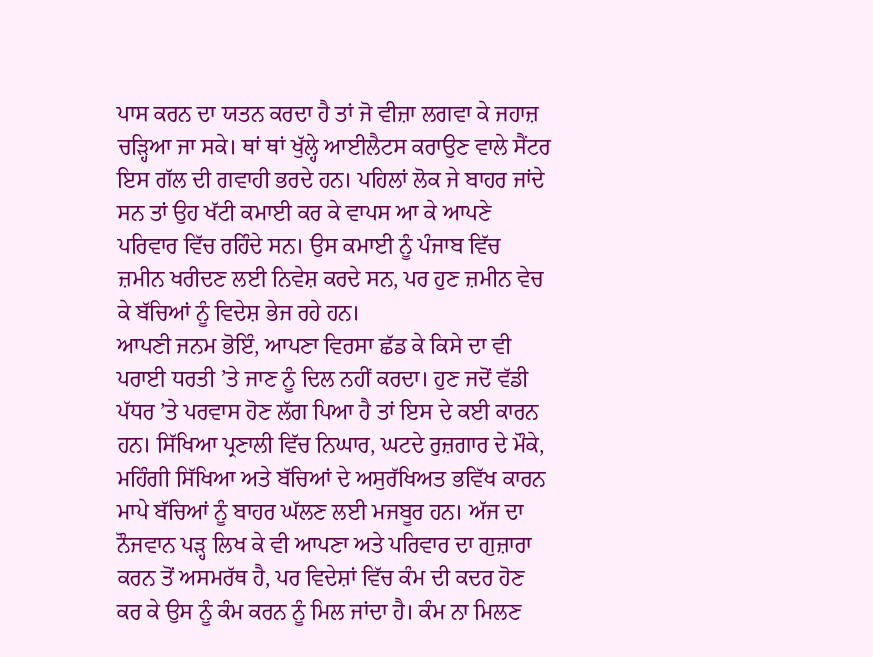ਪਾਸ ਕਰਨ ਦਾ ਯਤਨ ਕਰਦਾ ਹੈ ਤਾਂ ਜੋ ਵੀਜ਼ਾ ਲਗਵਾ ਕੇ ਜਹਾਜ਼ ਚੜ੍ਹਿਆ ਜਾ ਸਕੇ। ਥਾਂ ਥਾਂ ਖੁੱਲ੍ਹੇ ਆਈਲੈਟਸ ਕਰਾਉਣ ਵਾਲੇ ਸੈਂਟਰ ਇਸ ਗੱਲ ਦੀ ਗਵਾਹੀ ਭਰਦੇ ਹਨ। ਪਹਿਲਾਂ ਲੋਕ ਜੇ ਬਾਹਰ ਜਾਂਦੇ ਸਨ ਤਾਂ ਉਹ ਖੱਟੀ ਕਮਾਈ ਕਰ ਕੇ ਵਾਪਸ ਆ ਕੇ ਆਪਣੇ ਪਰਿਵਾਰ ਵਿੱਚ ਰਹਿੰਦੇ ਸਨ। ਉਸ ਕਮਾਈ ਨੂੰ ਪੰਜਾਬ ਵਿੱਚ ਜ਼ਮੀਨ ਖਰੀਦਣ ਲਈ ਨਿਵੇਸ਼ ਕਰਦੇ ਸਨ, ਪਰ ਹੁਣ ਜ਼ਮੀਨ ਵੇਚ ਕੇ ਬੱਚਿਆਂ ਨੂੰ ਵਿਦੇਸ਼ ਭੇਜ ਰਹੇ ਹਨ।
ਆਪਣੀ ਜਨਮ ਭੋਇੰ, ਆਪਣਾ ਵਿਰਸਾ ਛੱਡ ਕੇ ਕਿਸੇ ਦਾ ਵੀ ਪਰਾਈ ਧਰਤੀ ’ਤੇ ਜਾਣ ਨੂੰ ਦਿਲ ਨਹੀਂ ਕਰਦਾ। ਹੁਣ ਜਦੋਂ ਵੱਡੀ ਪੱਧਰ ’ਤੇ ਪਰਵਾਸ ਹੋਣ ਲੱਗ ਪਿਆ ਹੈ ਤਾਂ ਇਸ ਦੇ ਕਈ ਕਾਰਨ ਹਨ। ਸਿੱਖਿਆ ਪ੍ਰਣਾਲੀ ਵਿੱਚ ਨਿਘਾਰ, ਘਟਦੇ ਰੁਜ਼ਗਾਰ ਦੇ ਮੌਕੇ, ਮਹਿੰਗੀ ਸਿੱਖਿਆ ਅਤੇ ਬੱਚਿਆਂ ਦੇ ਅਸੁਰੱਖਿਅਤ ਭਵਿੱਖ ਕਾਰਨ ਮਾਪੇ ਬੱਚਿਆਂ ਨੂੰ ਬਾਹਰ ਘੱਲਣ ਲਈ ਮਜਬੂਰ ਹਨ। ਅੱਜ ਦਾ ਨੌਜਵਾਨ ਪੜ੍ਹ ਲਿਖ ਕੇ ਵੀ ਆਪਣਾ ਅਤੇ ਪਰਿਵਾਰ ਦਾ ਗੁਜ਼ਾਰਾ ਕਰਨ ਤੋਂ ਅਸਮਰੱਥ ਹੈ, ਪਰ ਵਿਦੇਸ਼ਾਂ ਵਿੱਚ ਕੰਮ ਦੀ ਕਦਰ ਹੋਣ ਕਰ ਕੇ ਉਸ ਨੂੰ ਕੰਮ ਕਰਨ ਨੂੰ ਮਿਲ ਜਾਂਦਾ ਹੈ। ਕੰਮ ਨਾ ਮਿਲਣ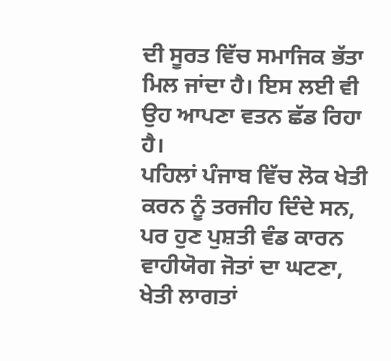ਦੀ ਸੂਰਤ ਵਿੱਚ ਸਮਾਜਿਕ ਭੱਤਾ ਮਿਲ ਜਾਂਦਾ ਹੈ। ਇਸ ਲਈ ਵੀ ਉਹ ਆਪਣਾ ਵਤਨ ਛੱਡ ਰਿਹਾ ਹੈ।
ਪਹਿਲਾਂ ਪੰਜਾਬ ਵਿੱਚ ਲੋਕ ਖੇਤੀ ਕਰਨ ਨੂੰ ਤਰਜੀਹ ਦਿੰਦੇ ਸਨ, ਪਰ ਹੁਣ ਪੁਸ਼ਤੀ ਵੰਡ ਕਾਰਨ ਵਾਹੀਯੋਗ ਜੋਤਾਂ ਦਾ ਘਟਣਾ, ਖੇਤੀ ਲਾਗਤਾਂ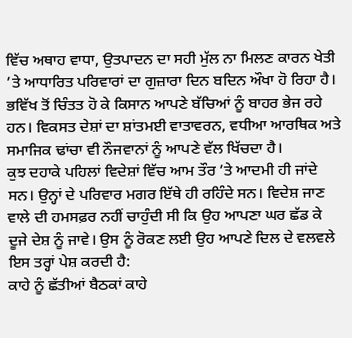ਵਿੱਚ ਅਥਾਹ ਵਾਧਾ, ਉਤਪਾਦਨ ਦਾ ਸਹੀ ਮੁੱਲ ਨਾ ਮਿਲਣ ਕਾਰਨ ਖੇਤੀ ’ਤੇ ਆਧਾਰਿਤ ਪਰਿਵਾਰਾਂ ਦਾ ਗੁਜ਼ਾਰਾ ਦਿਨ ਬਦਿਨ ਔਖਾ ਹੋ ਰਿਹਾ ਹੈ। ਭਵਿੱਖ ਤੋਂ ਚਿੰਤਤ ਹੋ ਕੇ ਕਿਸਾਨ ਆਪਣੇ ਬੱਚਿਆਂ ਨੂੰ ਬਾਹਰ ਭੇਜ ਰਹੇ ਹਨ। ਵਿਕਸਤ ਦੇਸ਼ਾਂ ਦਾ ਸ਼ਾਂਤਮਈ ਵਾਤਾਵਰਨ, ਵਧੀਆ ਆਰਥਿਕ ਅਤੇ ਸਮਾਜਿਕ ਢਾਂਚਾ ਵੀ ਨੌਜਵਾਨਾਂ ਨੂੰ ਆਪਣੇ ਵੱਲ ਖਿੱਚਦਾ ਹੈ।
ਕੁਝ ਦਹਾਕੇ ਪਹਿਲਾਂ ਵਿਦੇਸ਼ਾਂ ਵਿੱਚ ਆਮ ਤੌਰ ’ਤੇ ਆਦਮੀ ਹੀ ਜਾਂਦੇ ਸਨ। ਉਨ੍ਹਾਂ ਦੇ ਪਰਿਵਾਰ ਮਗਰ ਇੱਥੇ ਹੀ ਰਹਿੰਦੇ ਸਨ। ਵਿਦੇਸ਼ ਜਾਣ ਵਾਲੇ ਦੀ ਹਮਸਫ਼ਰ ਨਹੀਂ ਚਾਹੁੰਦੀ ਸੀ ਕਿ ਉਹ ਆਪਣਾ ਘਰ ਛੱਡ ਕੇ ਦੂਜੇ ਦੇਸ਼ ਨੂੰ ਜਾਵੇ। ਉਸ ਨੂੰ ਰੋਕਣ ਲਈ ਉਹ ਆਪਣੇ ਦਿਲ ਦੇ ਵਲਵਲੇ ਇਸ ਤਰ੍ਹਾਂ ਪੇਸ਼ ਕਰਦੀ ਹੈ:
ਕਾਹੇ ਨੂੰ ਛੱਤੀਆਂ ਬੈਠਕਾਂ ਕਾਹੇ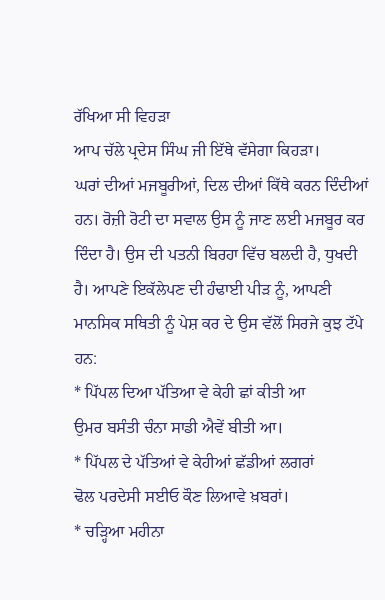ਰੱਖਿਆ ਸੀ ਵਿਹੜਾ
ਆਪ ਚੱਲੇ ਪ੍ਰਦੇਸ ਸਿੰਘ ਜੀ ਇੱਥੇ ਵੱਸੇਗਾ ਕਿਹੜਾ।
ਘਰਾਂ ਦੀਆਂ ਮਜਬੂਰੀਆਂ, ਦਿਲ ਦੀਆਂ ਕਿੱਥੇ ਕਰਨ ਦਿੰਦੀਆਂ ਹਨ। ਰੋਜ਼ੀ ਰੋਟੀ ਦਾ ਸਵਾਲ ਉਸ ਨੂੰ ਜਾਣ ਲਈ ਮਜਬੂਰ ਕਰ ਦਿੰਦਾ ਹੈ। ਉਸ ਦੀ ਪਤਨੀ ਬਿਰਹਾ ਵਿੱਚ ਬਲਦੀ ਹੈ, ਧੁਖਦੀ ਹੈ। ਆਪਣੇ ਇਕੱਲੇਪਣ ਦੀ ਹੰਢਾਈ ਪੀੜ ਨੂੰ, ਆਪਣੀ ਮਾਨਸਿਕ ਸਥਿਤੀ ਨੂੰ ਪੇਸ਼ ਕਰ ਦੇ ਉਸ ਵੱਲੋਂ ਸਿਰਜੇ ਕੁਝ ਟੱਪੇ ਹਨ:
* ਪਿੱਪਲ ਦਿਆ ਪੱਤਿਆ ਵੇ ਕੇਹੀ ਛਾਂ ਕੀਤੀ ਆ
ਉਮਰ ਬਸੰਤੀ ਚੰਨਾ ਸਾਡੀ ਐਵੇਂ ਬੀਤੀ ਆ।
* ਪਿੱਪਲ ਦੇ ਪੱਤਿਆਂ ਵੇ ਕੇਹੀਆਂ ਛੱਡੀਆਂ ਲਗਰਾਂ
ਢੋਲ ਪਰਦੇਸੀ ਸਈਓ ਕੌਣ ਲਿਆਵੇ ਖ਼ਬਰਾਂ।
* ਚੜ੍ਹਿਆ ਮਹੀਨਾ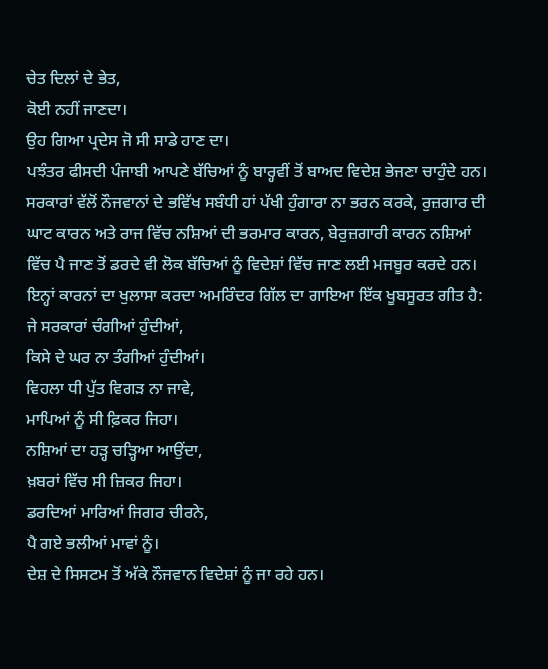ਚੇਤ ਦਿਲਾਂ ਦੇ ਭੇਤ,
ਕੋਈ ਨਹੀਂ ਜਾਣਦਾ।
ਉਹ ਗਿਆ ਪ੍ਰਦੇਸ ਜੋ ਸੀ ਸਾਡੇ ਹਾਣ ਦਾ।
ਪਝੰਤਰ ਫੀਸਦੀ ਪੰਜਾਬੀ ਆਪਣੇ ਬੱਚਿਆਂ ਨੂੰ ਬਾਰ੍ਹਵੀਂ ਤੋਂ ਬਾਅਦ ਵਿਦੇਸ਼ ਭੇਜਣਾ ਚਾਹੁੰਦੇ ਹਨ। ਸਰਕਾਰਾਂ ਵੱਲੋਂ ਨੌਜਵਾਨਾਂ ਦੇ ਭਵਿੱਖ ਸਬੰਧੀ ਹਾਂ ਪੱਖੀ ਹੁੰਗਾਰਾ ਨਾ ਭਰਨ ਕਰਕੇ, ਰੁਜ਼ਗਾਰ ਦੀ ਘਾਟ ਕਾਰਨ ਅਤੇ ਰਾਜ ਵਿੱਚ ਨਸ਼ਿਆਂ ਦੀ ਭਰਮਾਰ ਕਾਰਨ, ਬੇਰੁਜ਼ਗਾਰੀ ਕਾਰਨ ਨਸ਼ਿਆਂ ਵਿੱਚ ਪੈ ਜਾਣ ਤੋਂ ਡਰਦੇ ਵੀ ਲੋਕ ਬੱਚਿਆਂ ਨੂੰ ਵਿਦੇਸ਼ਾਂ ਵਿੱਚ ਜਾਣ ਲਈ ਮਜਬੂਰ ਕਰਦੇ ਹਨ। ਇਨ੍ਹਾਂ ਕਾਰਨਾਂ ਦਾ ਖੁਲਾਸਾ ਕਰਦਾ ਅਮਰਿੰਦਰ ਗਿੱਲ ਦਾ ਗਾਇਆ ਇੱਕ ਖੂਬਸੂਰਤ ਗੀਤ ਹੈ:
ਜੇ ਸਰਕਾਰਾਂ ਚੰਗੀਆਂ ਹੁੰਦੀਆਂ,
ਕਿਸੇ ਦੇ ਘਰ ਨਾ ਤੰਗੀਆਂ ਹੁੰਦੀਆਂ।
ਵਿਹਲਾ ਧੀ ਪੁੱਤ ਵਿਗੜ ਨਾ ਜਾਵੇ,
ਮਾਪਿਆਂ ਨੂੰ ਸੀ ਫ਼ਿਕਰ ਜਿਹਾ।
ਨਸ਼ਿਆਂ ਦਾ ਹੜ੍ਹ ਚੜ੍ਹਿਆ ਆਉਂਦਾ,
ਖ਼ਬਰਾਂ ਵਿੱਚ ਸੀ ਜ਼ਿਕਰ ਜਿਹਾ।
ਡਰਦਿਆਂ ਮਾਰਿਆਂ ਜਿਗਰ ਚੀਰਨੇ,
ਪੈ ਗਏ ਭਲੀਆਂ ਮਾਵਾਂ ਨੂੰ।
ਦੇਸ਼ ਦੇ ਸਿਸਟਮ ਤੋਂ ਅੱਕੇ ਨੌਜਵਾਨ ਵਿਦੇਸ਼ਾਂ ਨੂੰ ਜਾ ਰਹੇ ਹਨ।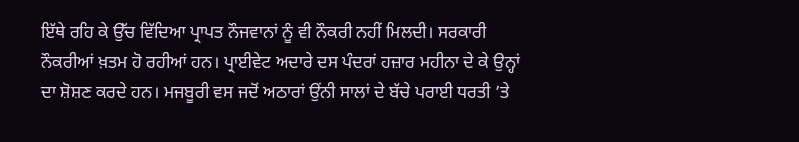ਇੱਥੇ ਰਹਿ ਕੇ ਉੱਚ ਵਿੱਦਿਆ ਪ੍ਰਾਪਤ ਨੌਜਵਾਨਾਂ ਨੂੰ ਵੀ ਨੌਕਰੀ ਨਹੀਂ ਮਿਲਦੀ। ਸਰਕਾਰੀ ਨੌਕਰੀਆਂ ਖ਼ਤਮ ਹੋ ਰਹੀਆਂ ਹਨ। ਪ੍ਰਾਈਵੇਟ ਅਦਾਰੇ ਦਸ ਪੰਦਰਾਂ ਹਜ਼ਾਰ ਮਹੀਨਾ ਦੇ ਕੇ ਉਨ੍ਹਾਂ ਦਾ ਸ਼ੋਸ਼ਣ ਕਰਦੇ ਹਨ। ਮਜਬੂਰੀ ਵਸ ਜਦੋਂ ਅਠਾਰਾਂ ਉਂਨੀ ਸਾਲਾਂ ਦੇ ਬੱਚੇ ਪਰਾਈ ਧਰਤੀ ’ਤੇ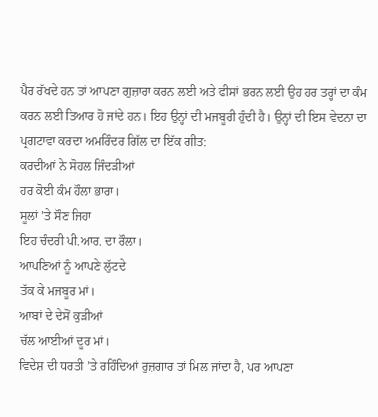ਪੈਰ ਰੱਖਦੇ ਹਨ ਤਾਂ ਆਪਣਾ ਗੁਜ਼ਾਰਾ ਕਰਨ ਲਈ ਅਤੇ ਫੀਸਾਂ ਭਰਨ ਲਈ ਉਹ ਹਰ ਤਰ੍ਹਾਂ ਦਾ ਕੰਮ ਕਰਨ ਲਈ ਤਿਆਰ ਹੋ ਜਾਂਦੇ ਹਨ। ਇਹ ਉਨ੍ਹਾਂ ਦੀ ਮਜਬੂਰੀ ਹੁੰਦੀ ਹੈ। ਉਨ੍ਹਾਂ ਦੀ ਇਸ ਵੇਦਨਾ ਦਾ ਪ੍ਰਗਟਾਵਾ ਕਰਦਾ ਅਮਰਿੰਦਰ ਗਿੱਲ ਦਾ ਇੱਕ ਗੀਤ:
ਕਰਦੀਆਂ ਨੇ ਸੋਹਲ ਜਿੰਦੜੀਆਂ
ਹਰ ਕੋਈ ਕੰਮ ਹੌਲਾ ਭਾਰਾ।
ਸੂਲਾਂ ’ਤੇ ਸੌਣ ਜਿਹਾ
ਇਹ ਚੰਦਰੀ ਪੀ.ਆਰ. ਦਾ ਰੌਲਾ।
ਆਪਣਿਆਂ ਨੂੰ ਆਪਣੇ ਲੁੱਟਦੇ
ਤੱਕ ਕੇ ਮਜਬੂਰ ਮਾਂ।
ਆਬਾਂ ਦੇ ਦੇਸੋਂ ਕੁੜੀਆਂ
ਚੱਲ ਆਈਆਂ ਦੂਰ ਮਾਂ।
ਵਿਦੇਸ਼ ਦੀ ਧਰਤੀ ’ਤੇ ਰਹਿੰਦਿਆਂ ਰੁਜ਼ਗਾਰ ਤਾਂ ਮਿਲ ਜਾਂਦਾ ਹੈ, ਪਰ ਆਪਣਾ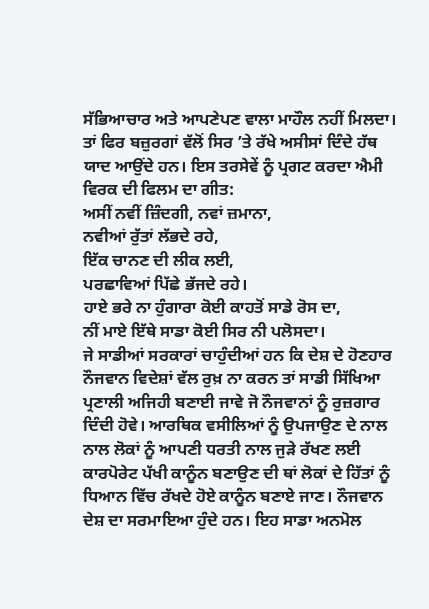ਸੱਭਿਆਚਾਰ ਅਤੇ ਆਪਣੇਪਣ ਵਾਲਾ ਮਾਹੌਲ ਨਹੀਂ ਮਿਲਦਾ। ਤਾਂ ਫਿਰ ਬਜ਼ੁਰਗਾਂ ਵੱਲੋਂ ਸਿਰ ’ਤੇ ਰੱਖੇ ਅਸੀਸਾਂ ਦਿੰਦੇ ਹੱਥ ਯਾਦ ਆਉਂਦੇ ਹਨ। ਇਸ ਤਰਸੇਵੇਂ ਨੂੰ ਪ੍ਰਗਟ ਕਰਦਾ ਐਮੀ ਵਿਰਕ ਦੀ ਫਿਲਮ ਦਾ ਗੀਤ:
ਅਸੀਂ ਨਵੀਂ ਜ਼ਿੰਦਗੀ, ਨਵਾਂ ਜ਼ਮਾਨਾ,
ਨਵੀਆਂ ਰੁੱਤਾਂ ਲੱਭਦੇ ਰਹੇ,
ਇੱਕ ਚਾਨਣ ਦੀ ਲੀਕ ਲਈ,
ਪਰਛਾਵਿਆਂ ਪਿੱਛੇ ਭੱਜਦੇ ਰਹੇ।
ਹਾਏ ਭਰੇ ਨਾ ਹੁੰਗਾਰਾ ਕੋਈ ਕਾਹਤੋਂ ਸਾਡੇ ਰੋਸ ਦਾ,
ਨੀਂ ਮਾਏ ਇੱਥੇ ਸਾਡਾ ਕੋਈ ਸਿਰ ਨੀ ਪਲੋਸਦਾ।
ਜੇ ਸਾਡੀਆਂ ਸਰਕਾਰਾਂ ਚਾਹੁੰਦੀਆਂ ਹਨ ਕਿ ਦੇਸ਼ ਦੇ ਹੋਣਹਾਰ ਨੌਜਵਾਨ ਵਿਦੇਸ਼ਾਂ ਵੱਲ ਰੁਖ਼ ਨਾ ਕਰਨ ਤਾਂ ਸਾਡੀ ਸਿੱਖਿਆ ਪ੍ਰਣਾਲੀ ਅਜਿਹੀ ਬਣਾਈ ਜਾਵੇ ਜੋ ਨੌਜਵਾਨਾਂ ਨੂੰ ਰੁਜ਼ਗਾਰ ਦਿੰਦੀ ਹੋਵੇ। ਆਰਥਿਕ ਵਸੀਲਿਆਂ ਨੂੰ ਉਪਜਾਉਣ ਦੇ ਨਾਲ ਨਾਲ ਲੋਕਾਂ ਨੂੰ ਆਪਣੀ ਧਰਤੀ ਨਾਲ ਜੁੜੇ ਰੱਖਣ ਲਈ ਕਾਰਪੋਰੇਟ ਪੱਖੀ ਕਾਨੂੰਨ ਬਣਾਉਣ ਦੀ ਥਾਂ ਲੋਕਾਂ ਦੇ ਹਿੱਤਾਂ ਨੂੰ ਧਿਆਨ ਵਿੱਚ ਰੱਖਦੇ ਹੋਏ ਕਾਨੂੰਨ ਬਣਾਏ ਜਾਣ। ਨੌਜਵਾਨ ਦੇਸ਼ ਦਾ ਸਰਮਾਇਆ ਹੁੰਦੇ ਹਨ। ਇਹ ਸਾਡਾ ਅਨਮੋਲ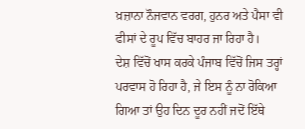ਖ਼ਜ਼ਾਨਾ ਨੌਜਵਾਨ ਵਰਗ, ਹੁਨਰ ਅਤੇ ਪੈਸਾ ਵੀ ਫੀਸਾਂ ਦੇ ਰੂਪ ਵਿੱਚ ਬਾਹਰ ਜਾ ਰਿਹਾ ਹੈ।
ਦੇਸ਼ ਵਿੱਚੋਂ ਖਾਸ ਕਰਕੇ ਪੰਜਾਬ ਵਿੱਚੋਂ ਜਿਸ ਤਰ੍ਹਾਂ ਪਰਵਾਸ ਹੋ ਰਿਹਾ ਹੈ, ਜੇ ਇਸ ਨੂੰ ਨਾ ਰੋਕਿਆ ਗਿਆ ਤਾਂ ਉਹ ਦਿਨ ਦੂਰ ਨਹੀਂ ਜਦੋਂ ਇੱਥੇ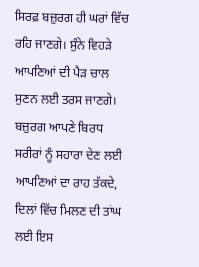ਸਿਰਫ਼ ਬਜ਼ੁਰਗ ਹੀ ਘਰਾਂ ਵਿੱਚ ਰਹਿ ਜਾਣਗੇ। ਸੁੰਨੇ ਵਿਹੜੇ ਆਪਣਿਆਂ ਦੀ ਪੈੜ ਚਾਲ ਸੁਣਨ ਲਈ ਤਰਸ ਜਾਣਗੇ। ਬਜ਼ੁਰਗ ਆਪਣੇ ਬਿਰਧ ਸਰੀਰਾਂ ਨੂੰ ਸਹਾਰਾ ਦੇਣ ਲਈ ਆਪਣਿਆਂ ਦਾ ਰਾਹ ਤੱਕਦੇ, ਦਿਲਾਂ ਵਿੱਚ ਮਿਲਣ ਦੀ ਤਾਂਘ ਲਈ ਇਸ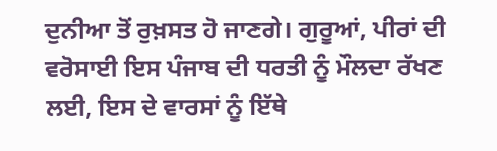ਦੁਨੀਆ ਤੋਂ ਰੁਖ਼ਸਤ ਹੋ ਜਾਣਗੇ। ਗੁਰੂਆਂ, ਪੀਰਾਂ ਦੀ ਵਰੋਸਾਈ ਇਸ ਪੰਜਾਬ ਦੀ ਧਰਤੀ ਨੂੰ ਮੌਲਦਾ ਰੱਖਣ ਲਈ, ਇਸ ਦੇ ਵਾਰਸਾਂ ਨੂੰ ਇੱਥੇ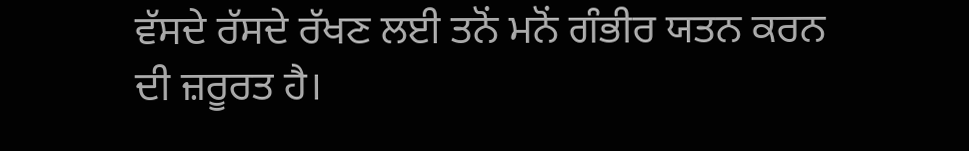ਵੱਸਦੇ ਰੱਸਦੇ ਰੱਖਣ ਲਈ ਤਨੋਂ ਮਨੋਂ ਗੰਭੀਰ ਯਤਨ ਕਰਨ ਦੀ ਜ਼ਰੂਰਤ ਹੈ।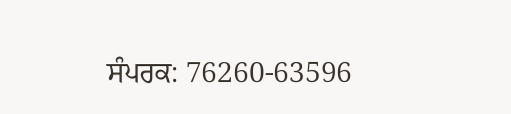ਸੰਪਰਕ: 76260-63596